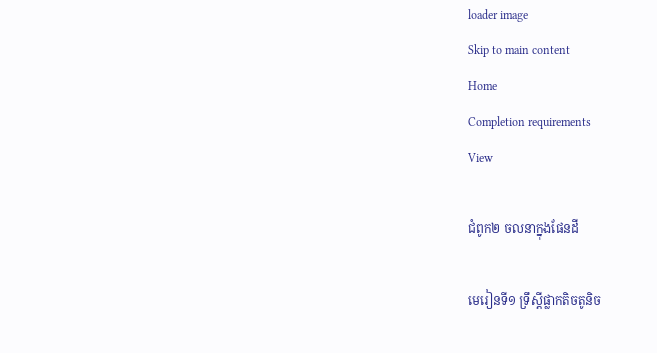loader image
Skip to main content
Home
Completion requirements
View

ជំពូក២ ចលនាក្នុងផែនដី

មេរៀនទី១ ទ្រឹស្ដីផ្លាកតិចតូនិច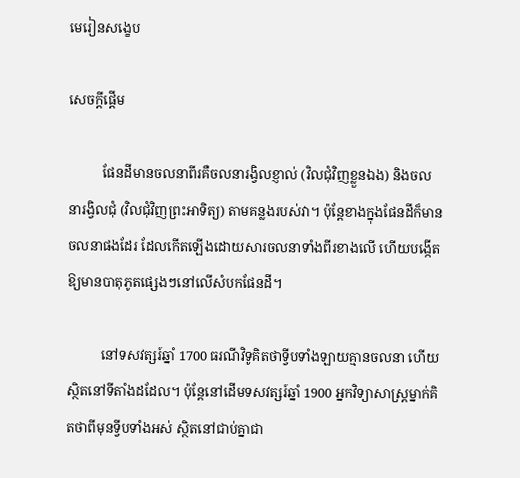មេរៀនសង្ខេប

សេចក្ដីផ្ដើម

          ផែនដីមានចលនាពីរគឺចលនារង្វិលខ្ញាល់ (វិលជុំវិញខ្លួនឯង) និងចលនារង្វិលជុំ (វិលជុំវិញព្រះអាទិត្យ) តាមគន្លងរបស់វា។ ប៉ុន្តែខាងក្នុងផែនដីក៏មានចលនាផងដែរ ដែលកើតឡើងដោយសារចលនាទាំងពីរខាងលើ ហើយបង្កើតឱ្យមានបាតុភូតផ្សេងៗនៅលើសំបកផែនដី។

          នៅទសវត្សរ៍ឆ្នាំ 1700 ធរណីវិទូគិតថាទ្វីបទាំងឡាយគ្មានចលនា ហើយស្ថិតនៅទីតាំងដដែល។ ប៉ុន្តែនៅដើមទសវត្សរ៍ឆ្នាំ 1900 អ្នកវិទ្យាសាស្ត្រម្នាក់គិតថាពីមុនទ្វីបទាំងអស់ ស្ថិតនៅជាប់គ្នាជា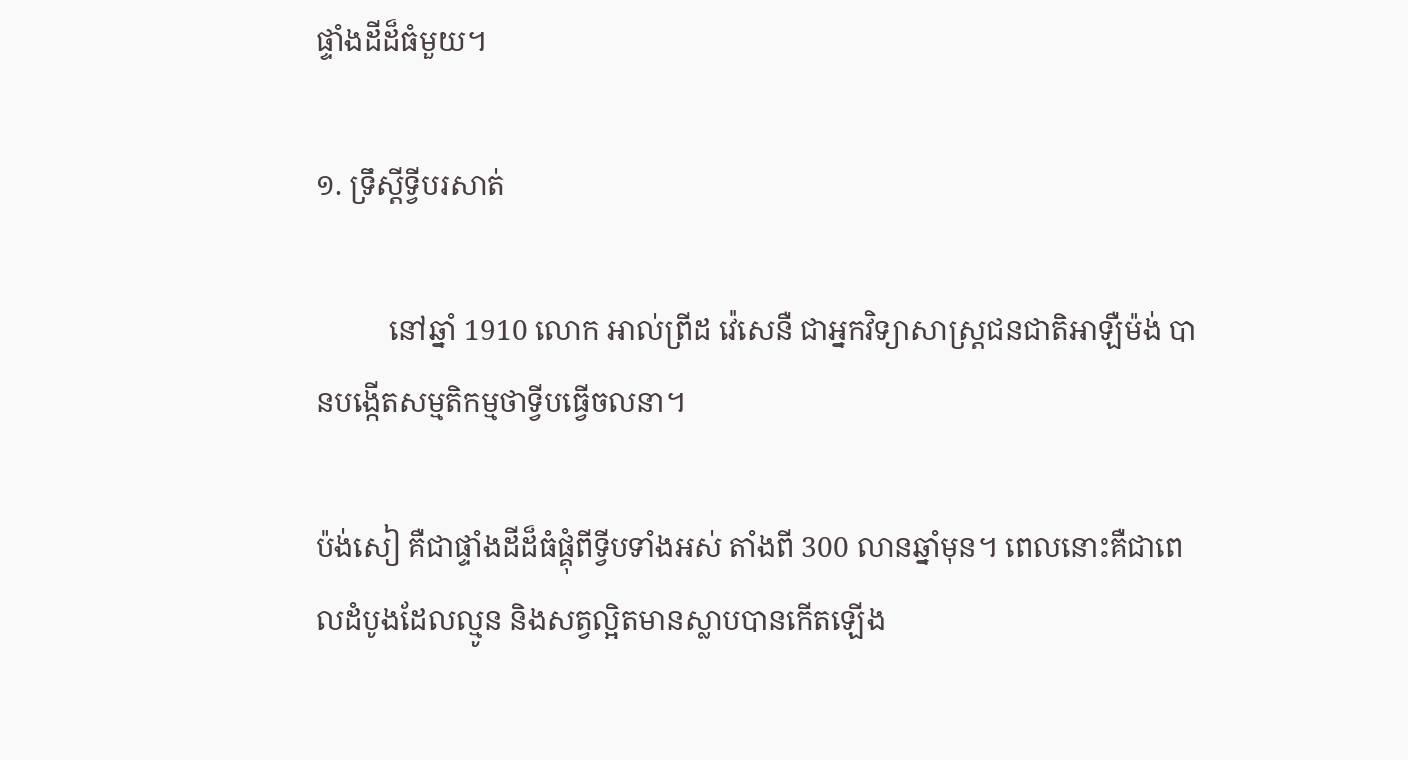ផ្ទាំងដីដ៏ធំមួយ។

១. ទ្រឹស្ដីទ្វីបរសាត់

          នៅឆ្នាំ 1910 លោក អាល់ព្រីដ វ៉េសេនឺ ជាអ្នកវិទ្យាសាស្ត្រជនជាតិអាឡឺម៉ង់ បានបង្កើតសម្មតិកម្មថាទ្វីបធ្វើចលនា។

ប៉ង់សៀ គឺជាផ្ទាំងដីដ៏ធំផ្គុំពីទ្វីបទាំងអស់ តាំងពី 300 លានឆ្នាំមុន។ ពេលនោះគឺជាពេលដំបូងដែលល្មូន និងសត្វល្អិតមានស្លាបបានកើតឡើង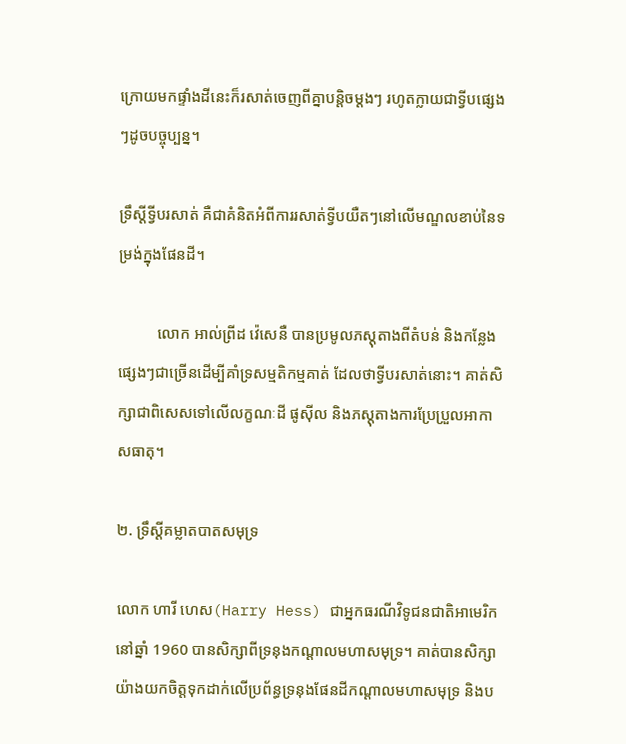ក្រោយមកផ្ទាំងដីនេះក៏រសាត់ចេញពីគ្នាបន្តិចម្ដងៗ រហូតក្លាយជាទ្វីបផ្សេងៗដូចបច្ចុប្បន្ន។

ទ្រឹស្ដីទ្វីបរសាត់ គឺជាគំនិតអំពីការរសាត់ទ្វីបយឺតៗនៅលើមណ្ឌលខាប់នៃទម្រង់ក្នុងផែនដី។

          លោក អាល់ព្រីដ វ៉េសេនឺ បានប្រមូលភស្តុតាងពីតំបន់ និងកន្លែងផ្សេងៗជាច្រើនដើម្បីគាំទ្រសម្មតិកម្មគាត់ ដែលថាទ្វីបរសាត់នោះ។ គាត់សិក្សាជាពិសេសទៅលើលក្ខណៈដី ផូស៊ីល និងភស្តុតាងការប្រែប្រួលអាកាសធាតុ។

២. ទ្រឹស្ដីគម្លាតបាតសមុទ្រ

លោក ហារី ហេស(Harry Hess) ជាអ្នកធរណីវិទូជនជាតិអាមេរិកនៅឆ្នាំ 1960 បានសិក្សាពីទ្រនុងកណ្ដាលមហាសមុទ្រ។ គាត់បានសិក្សាយ៉ាងយកចិត្តទុកដាក់លើប្រព័ន្ធទ្រនុងផែនដីកណ្ដាលមហាសមុទ្រ និងប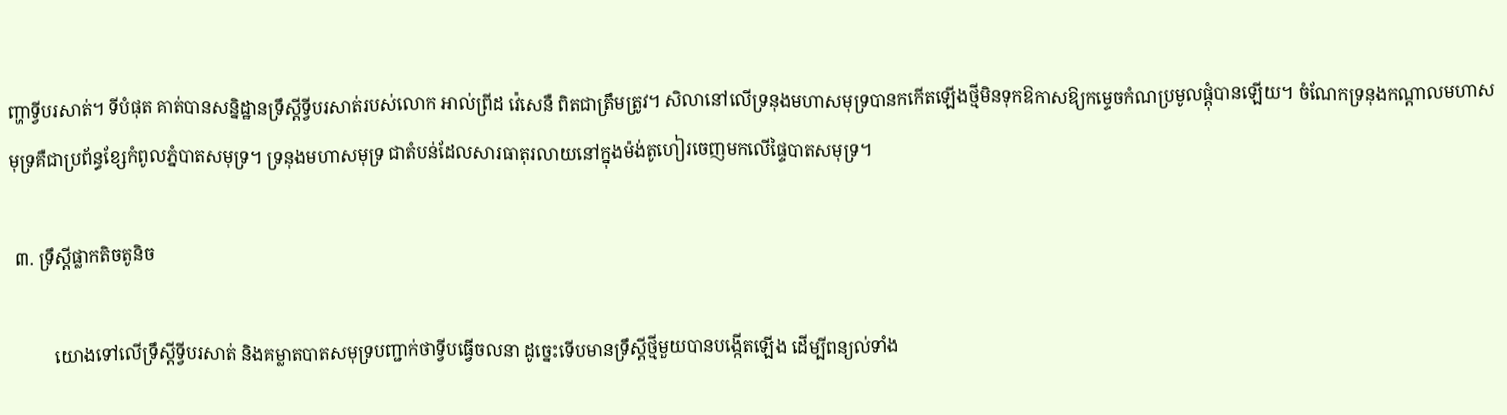ញ្ហាទ្វីបរសាត់។ ទីបំផុត គាត់បានសន្និដ្ឋានទ្រឹស្ដីទ្វីបរសាត់របស់លោក អាល់ព្រីដ វ៉េសេនឺ ពិតជាត្រឹមត្រូវ។ សិលានៅលើទ្រនុងមហាសមុទ្របានកកើតឡើងថ្មីមិនទុកឱកាសឱ្យកម្ទេចកំណប្រមូលផ្ដុំបានឡើយ។ ចំណែកទ្រនុងកណ្ដាលមហាសមុទ្រគឺជាប្រព័ន្ធខ្សែកំពូលភ្នំបាតសមុទ្រ។ ទ្រនុងមហាសមុទ្រ ជាតំបន់ដែលសារធាតុរលាយនៅក្នុងម៉ង់តូហៀរចេញមកលើផ្ទៃបាតសមុទ្រ។

 ៣. ទ្រឹស្ដីផ្លាកតិចតូនិច

          យោងទៅលើទ្រឹស្ដីទ្វីបរសាត់ និងគម្លាតបាតសមុទ្របញ្ជាក់ថាទ្វីបធ្វើចលនា ដូច្នេះទើបមានទ្រឹស្ដីថ្មីមួយបានបង្កើតឡើង ដើម្បីពន្យល់ទាំង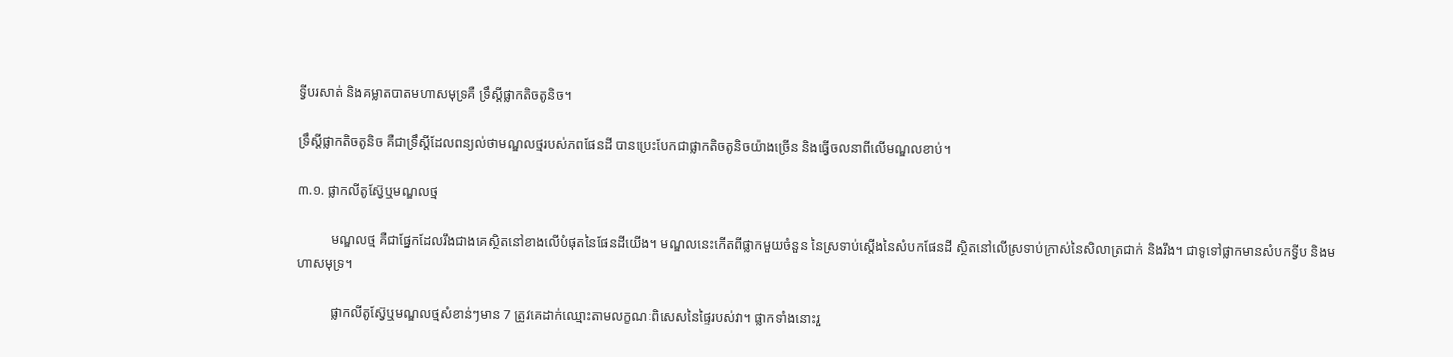ទ្វីបរសាត់ និងគម្លាតបាតមហាសមុទ្រគឺ ទ្រឹស្ដីផ្លាកតិចតូនិច។

ទ្រឹស្ដីផ្លាកតិចតូនិច គឺជាទ្រឹស្ដីដែលពន្យល់ថាមណ្ឌលថ្មរបស់ភពផែនដី បានប្រេះបែកជាផ្លាកតិចតូនិចយ៉ាងច្រើន និងធ្វើចលនាពីលើមណ្ឌលខាប់។

៣.១. ផ្លាកលីតូស្វ៊ែឬមណ្ឌលថ្ម

          មណ្ឌលថ្ម គឺជាផ្នែកដែលរឹងជាងគេស្ថិតនៅខាងលើបំផុតនៃផែនដីយើង។ មណ្ឌលនេះកើតពីផ្លាកមួយចំនួន នៃស្រទាប់ស្ដើងនៃសំបកផែនដី ស្ថិតនៅលើស្រទាប់ក្រាស់នៃសិលាត្រជាក់ និងរឹង។ ជាទូទៅផ្លាកមានសំបកទ្វីប និងមហាសមុទ្រ។

          ផ្លាកលីតូស្វ៊ែឬមណ្ឌលថ្មសំខាន់ៗមាន 7 ត្រូវគេដាក់ឈ្មោះតាមលក្ខណៈពិសេសនៃផ្ទៃរបស់វា។ ផ្លាកទាំងនោះរួ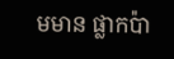មមាន ផ្លាកប៉ា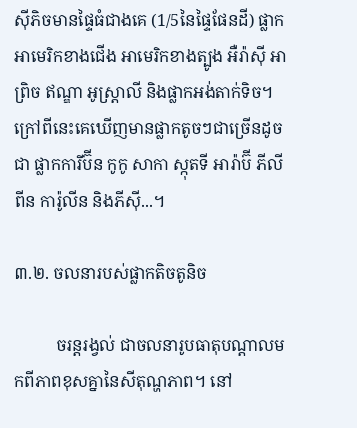ស៊ីភិចមានផ្ទៃធំជាងគេ (1/5នៃផ្ទៃផែនដី) ផ្លាកអាមេរិកខាងជើង អាមេរិកខាងត្បូង អឺរ៉ាស៊ី អាព្រិច ឥណ្ឌា អូស្ត្រាលី និងផ្លាកអង់តាក់ទិច។ ក្រៅពីនេះគេឃើញមានផ្លាកតូចៗជាច្រើនដូចជា ផ្លាកការីប៊ីន កូកូ សាកា ស្កុតទី អារ៉ាប៊ី ភីលីពីន ការ៉ូលីន និងភីស៊ី...។

៣.២. ចលនារបស់ផ្លាកតិចតូនិច

          ចរន្តរង្វល់ ជាចលនារូបធាតុបណ្ដាលមកពីភាពខុសគ្នានៃសីតុណ្ហភាព។ នៅ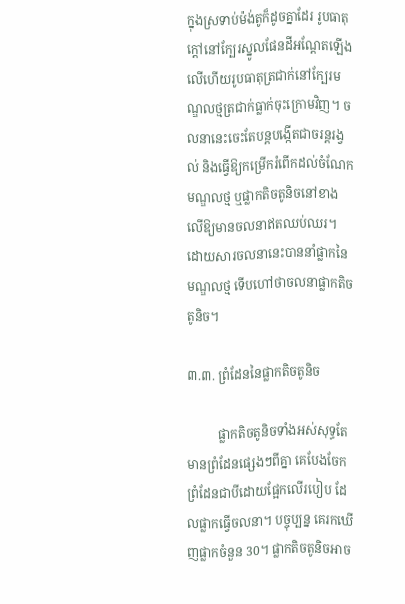ក្នុងស្រទាប់ម៉ង់តូក៏ដូចគ្នាដែរ រូបធាតុក្ដៅនៅក្បែរស្នូលផែនដីអណ្ដែតឡើងលើហើយរូបធាតុត្រជាក់នៅក្បែរមណ្ឌលថ្មត្រជាក់ធ្លាក់ចុះក្រោមវិញ។ ចលនានេះចេះតែបន្តបង្កើតជាចរន្តរង្វល់ និងធ្វើឱ្យកម្រើករំពើកដល់ចំណែកមណ្ឌលថ្ម ឬផ្លាកតិចតូនិចនៅខាងលើឱ្យមានចលនាឥតឈប់ឈរ។ ដោយសារចលនានេះបាននាំផ្លាកនៃមណ្ឌលថ្ម ទើបហៅថាចលនាផ្លាកតិចតូនិច។

៣.៣. ព្រំដែននៃផ្លាកតិចតូនិច

          ផ្លាកតិចតូនិចទាំងអស់សុទ្ធតែមានព្រំដែនផ្សេងៗពីគ្នា គេបែងចែកព្រំដែនជាបីដោយផ្អែកលើរបៀប ដែលផ្លាកធ្វើចលនា។ បច្ចុប្បន្ន គេរកឃើញផ្លាកចំនួន 30។ ផ្លាកតិចតូនិចអាច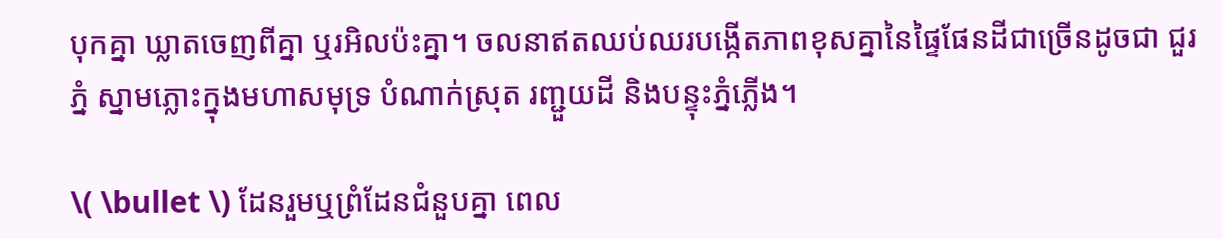បុកគ្នា ឃ្លាតចេញពីគ្នា ឬរអិលប៉ះគ្នា។ ចលនាឥតឈប់ឈរបង្កើតភាពខុសគ្នានៃផ្ទៃផែនដីជាច្រើនដូចជា ជួរភ្នំ ស្នាមភ្លោះក្នុងមហាសមុទ្រ បំណាក់ស្រុត រញ្ជួយដី និងបន្ទុះភ្នំភ្លើង។

\( \bullet \) ដែនរួមឬព្រំដែនជំនួបគ្នា ពេល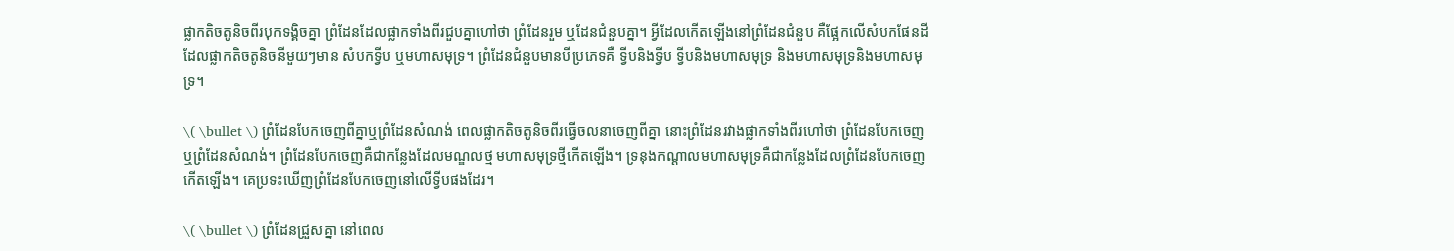ផ្លាកតិចតូនិចពីរបុកទង្គិចគ្នា ព្រំដែនដែលផ្លាកទាំងពីរជួបគ្នាហៅថា ព្រំដែនរួម ឬដែនជំនួបគ្នា។ អ្វីដែលកើតឡើងនៅព្រំដែនជំនួប គឺផ្អែកលើសំបកផែនដីដែលផ្លាកតិចតូនិចនីមួយៗមាន សំបកទ្វីប ឬមហាសមុទ្រ។ ព្រំដែនជំនួបមានបីប្រភេទគឺ ទ្វីបនិងទ្វីប ទ្វីបនិងមហាសមុទ្រ និងមហាសមុទ្រនិងមហាសមុទ្រ។

\( \bullet \) ព្រំដែនបែកចេញពីគ្នាឬព្រំដែនសំណង់ ពេលផ្លាកតិចតូនិចពីរធ្វើចលនាចេញពីគ្នា នោះព្រំដែនរវាងផ្លាកទាំងពីរហៅថា ព្រំដែនបែកចេញ ឬព្រំដែនសំណង់។ ព្រំដែនបែកចេញគឺជាកន្លែងដែលមណ្ឌលថ្ម មហាសមុទ្រថ្មីកើតឡើង។ ទ្រនុងកណ្ដាលមហាសមុទ្រគឺជាកន្លែងដែលព្រំដែនបែកចេញកើតឡើង។ គេប្រទះឃើញព្រំដែនបែកចេញនៅលើទ្វីបផងដែរ។

\( \bullet \) ព្រំដែនជ្រួសគ្នា នៅពេល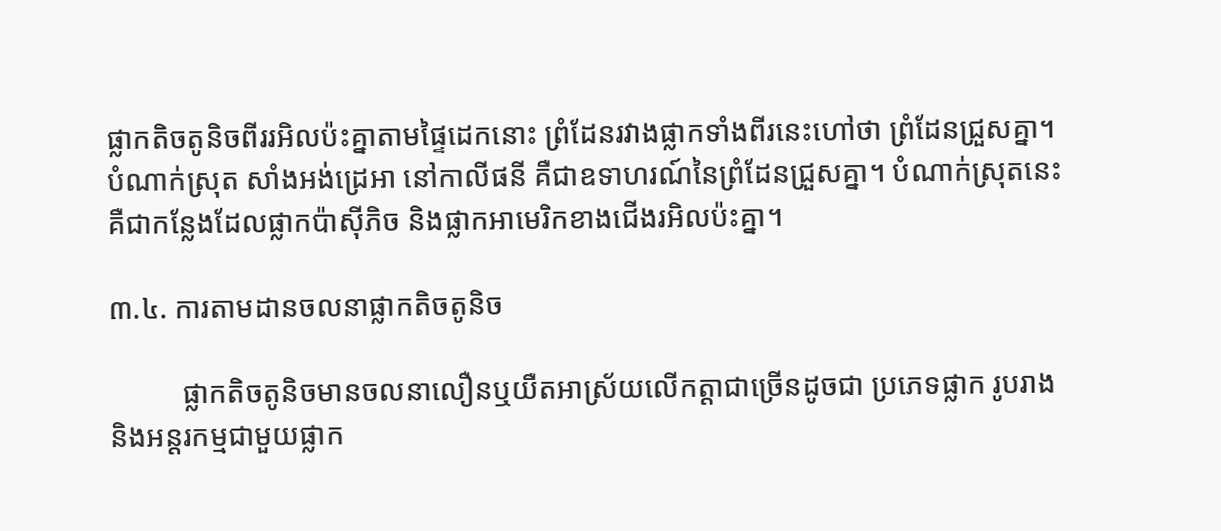ផ្លាកតិចតូនិចពីររអិលប៉ះគ្នាតាមផ្ទៃដេកនោះ ព្រំដែនរវាងផ្លាកទាំងពីរនេះហៅថា ព្រំដែនជ្រួសគ្នា។ បំណាក់ស្រុត សាំងអង់ដ្រេអា នៅកាលីផនី គឺជាឧទាហរណ៍នៃព្រំដែនជ្រួសគ្នា។ បំណាក់ស្រុតនេះ គឺជាកន្លែងដែលផ្លាកប៉ាស៊ីភិច និងផ្លាកអាមេរិកខាងជើងរអិលប៉ះគ្នា។

៣.៤. ការតាមដានចលនាផ្លាកតិចតូនិច

          ផ្លាកតិចតូនិចមានចលនាលឿនឬយឺតអាស្រ័យលើកត្តាជាច្រើនដូចជា ប្រភេទផ្លាក រូបរាង និងអន្តរកម្មជាមួយផ្លាក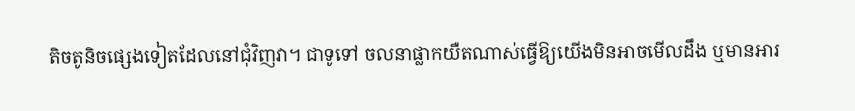តិចតូនិចផ្សេងទៀតដែលនៅជុំវិញវា។ ជាទូទៅ ចលនាផ្លាកយឺតណាស់ធ្វើឱ្យយើងមិនអាចមើលដឹង ឬមានអារ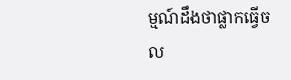ម្មណ៍ដឹងថាផ្លាកធ្វើចល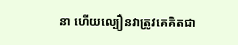នា ហើយល្បឿនវាត្រូវគេគិតជា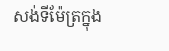សង់ទីម៉ែត្រក្នុង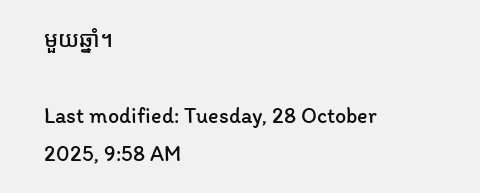មួយឆ្នាំ។

Last modified: Tuesday, 28 October 2025, 9:58 AM